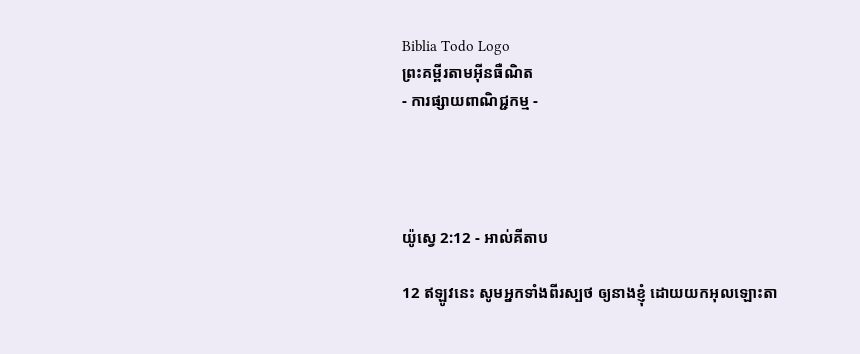Biblia Todo Logo
ព្រះគម្ពីរតាមអ៊ីនធឺណិត
- ការផ្សាយពាណិជ្ជកម្ម -




យ៉ូស្វេ 2:12 - អាល់គីតាប

12 ឥឡូវនេះ សូមអ្នកទាំងពីរស្បថ ឲ្យនាងខ្ញុំ ដោយយកអុលឡោះ‌តា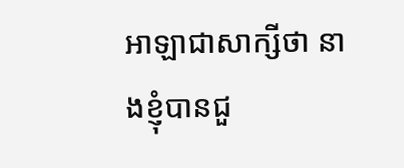អាឡាជាសាក្សីថា នាងខ្ញុំបានជួ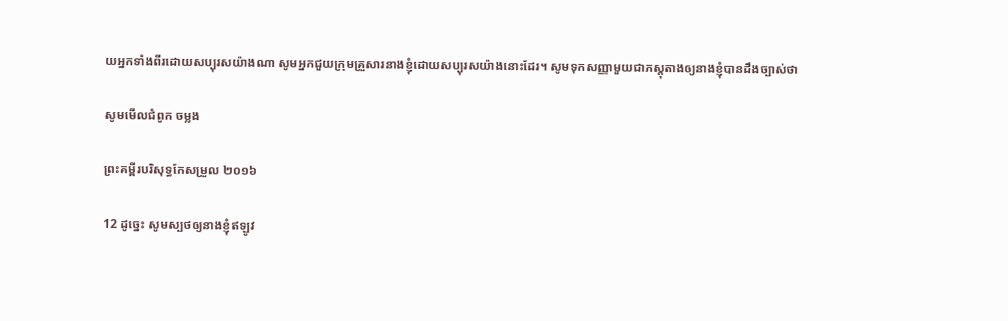យអ្នកទាំងពីរដោយសប្បុរសយ៉ាងណា សូមអ្នកជួយក្រុមគ្រួសារនាងខ្ញុំដោយសប្បុរសយ៉ាងនោះដែរ។ សូមទុកសញ្ញាមួយជាភស្តុតាងឲ្យនាងខ្ញុំបានដឹងច្បាស់ថា

សូមមើលជំពូក ចម្លង

ព្រះគម្ពីរបរិសុទ្ធកែសម្រួល ២០១៦

12 ដូច្នេះ សូមស្បថឲ្យនាងខ្ញុំឥឡូវ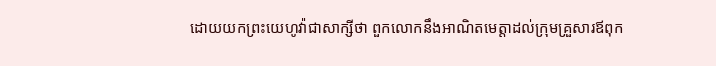ដោយយកព្រះ‌យេហូវ៉ាជាសាក្សីថា ពួកលោកនឹងអាណិតមេត្តាដល់ក្រុមគ្រួសារឪពុក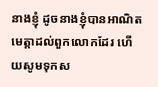នាងខ្ញុំ ដូចនាងខ្ញុំបានអាណិតមេត្តាដល់ពួកលោកដែរ ហើយសូមទុកស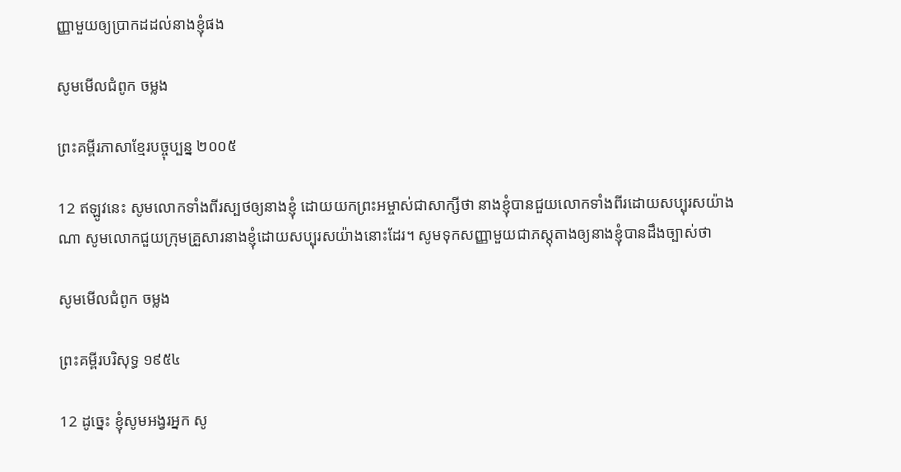ញ្ញាមួយឲ្យប្រាកដដល់នាងខ្ញុំផង

សូមមើលជំពូក ចម្លង

ព្រះគម្ពីរភាសាខ្មែរបច្ចុប្បន្ន ២០០៥

12 ឥឡូវនេះ សូមលោកទាំងពីរស្បថឲ្យនាងខ្ញុំ ដោយយកព្រះ‌អម្ចាស់ជាសាក្សីថា នាងខ្ញុំបានជួយលោកទាំងពីរដោយសប្បុរសយ៉ាងណា សូមលោកជួយក្រុមគ្រួសារនាងខ្ញុំដោយសប្បុរសយ៉ាងនោះដែរ។ សូមទុកសញ្ញាមួយជាភស្ដុតាងឲ្យនាងខ្ញុំបានដឹងច្បាស់ថា

សូមមើលជំពូក ចម្លង

ព្រះគម្ពីរបរិសុទ្ធ ១៩៥៤

12 ដូច្នេះ ខ្ញុំសូមអង្វរអ្នក សូ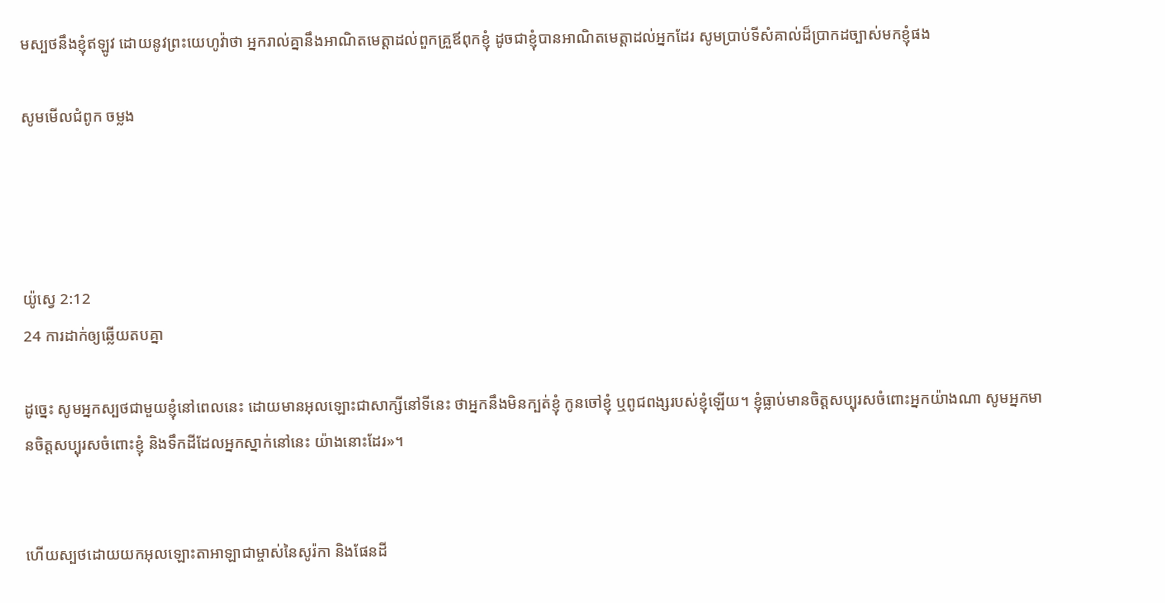មស្បថនឹងខ្ញុំឥឡូវ ដោយនូវព្រះ‌យេហូវ៉ាថា អ្នករាល់គ្នានឹងអាណិតមេត្តាដល់ពួកគ្រួឪពុកខ្ញុំ ដូចជាខ្ញុំបានអាណិតមេត្តាដល់អ្នកដែរ សូមប្រាប់ទីសំគាល់ដ៏ប្រាកដច្បាស់មកខ្ញុំផង

សូមមើលជំពូក ចម្លង




យ៉ូស្វេ 2:12
24 ការដាក់ឲ្យឆ្លើយតបគ្នា

ដូច្នេះ សូមអ្នកស្បថជាមួយខ្ញុំនៅពេលនេះ ដោយមានអុលឡោះជាសាក្សីនៅទីនេះ ថាអ្នកនឹងមិនក្បត់ខ្ញុំ កូនចៅខ្ញុំ ឬពូជ‌ពង្សរបស់ខ្ញុំឡើយ។ ខ្ញុំធ្លាប់មានចិត្តសប្បុរសចំពោះអ្នកយ៉ាងណា សូមអ្នកមានចិត្តសប្បុរសចំពោះខ្ញុំ និងទឹកដីដែលអ្នកស្នាក់នៅនេះ យ៉ាងនោះដែរ»។


ហើយស្បថដោយយកអុលឡោះ‌តាអាឡាជាម្ចាស់នៃសូរ៉កា និងផែនដី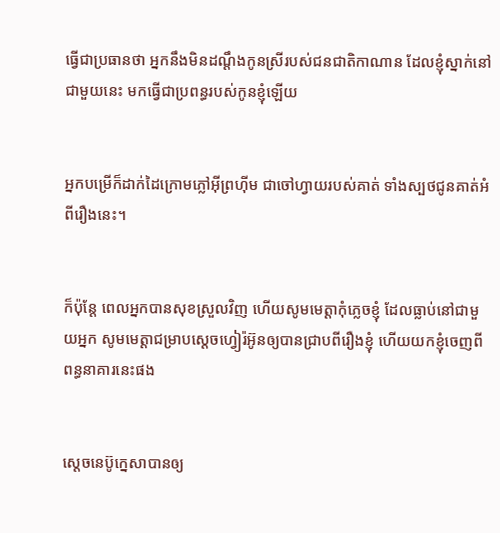ធ្វើជាប្រធានថា អ្នកនឹងមិនដណ្តឹងកូនស្រីរបស់ជន‌ជាតិកាណាន ដែលខ្ញុំស្នាក់នៅជាមួយនេះ មកធ្វើជាប្រពន្ធរបស់កូនខ្ញុំឡើយ


អ្នកបម្រើក៏ដាក់ដៃក្រោមភ្លៅអ៊ីព្រហ៊ីម ជាចៅ‌ហ្វាយរបស់គាត់ ទាំងស្បថជូនគាត់អំពីរឿងនេះ។


ក៏ប៉ុន្តែ ពេលអ្នកបានសុខស្រួលវិញ ហើយសូមមេត្តាកុំភ្លេចខ្ញុំ ដែលធ្លាប់នៅជាមួយអ្នក សូមមេត្តាជម្រាបស្តេចហ្វៀរ៉អ៊ូនឲ្យបានជ្រាបពីរឿងខ្ញុំ ហើយយកខ្ញុំចេញពីពន្ធនាគារនេះផង


ស្តេចនេប៊ូ‌ក្នេសាបានឲ្យ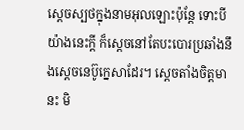ស្តេចស្បថក្នុងនាមអុលឡោះប៉ុន្តែ ទោះបីយ៉ាងនេះក្តី ក៏ស្តេចនៅតែបះ‌បោរប្រឆាំងនឹងស្តេចនេ‌ប៊ូក្នេ‌សាដែរ។ ស្តេចតាំងចិត្តមានះ មិ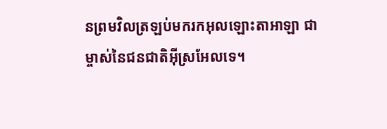នព្រមវិលត្រឡប់មករកអុលឡោះ‌តាអាឡា ជាម្ចាស់នៃជន‌ជាតិអ៊ីស្រ‌អែលទេ។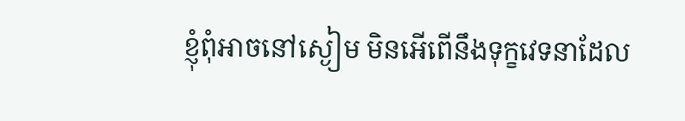ខ្ញុំពុំអាចនៅស្ងៀម មិនអើពើនឹងទុក្ខវេទនាដែល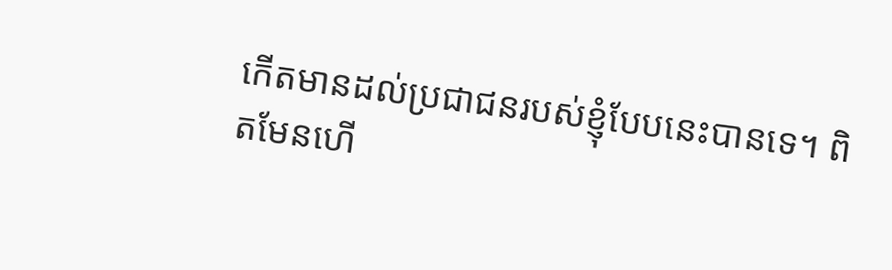កើតមានដល់ប្រជា‌ជនរបស់ខ្ញុំបែបនេះបានទេ។ ពិតមែនហើ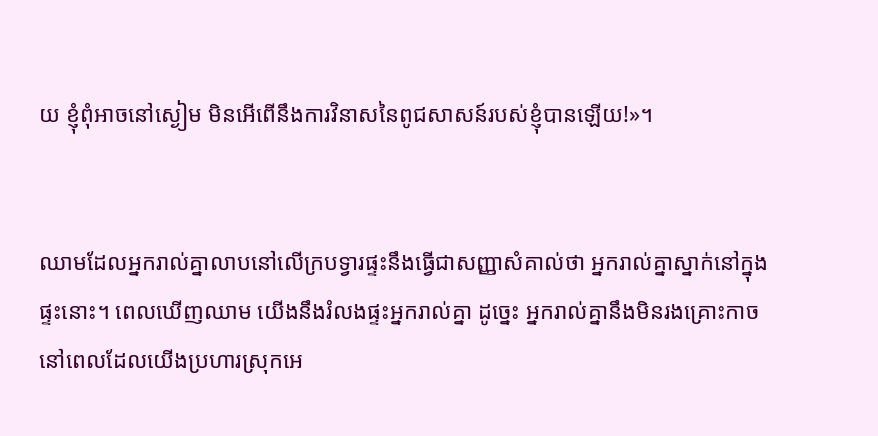យ ខ្ញុំពុំអាចនៅស្ងៀម មិនអើពើនឹងការវិនាសនៃពូជ‌សាសន៍របស់ខ្ញុំបានឡើយ!»។


ឈាមដែលអ្នករាល់គ្នាលាបនៅលើក្របទ្វារផ្ទះនឹងធ្វើជាសញ្ញាសំគាល់ថា អ្នករាល់គ្នាស្នាក់នៅក្នុងផ្ទះនោះ។ ពេលឃើញឈាម យើងនឹងរំលងផ្ទះអ្នករាល់គ្នា ដូច្នេះ អ្នករាល់គ្នានឹងមិនរងគ្រោះកាច នៅពេលដែលយើងប្រហារស្រុកអេ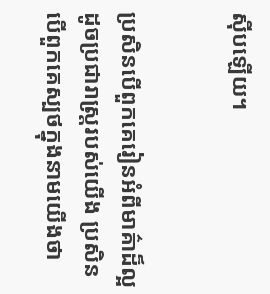ស៊ីបឡើយ។


ប្រសិនបើពួកគេរៀនអំពីមាគ៌ាដ៏ល្អ ដូចប្រជា‌រាស្ត្ររបស់យើង ប្រសិនបើពួកគេស្បថក្នុងនាមយើងថា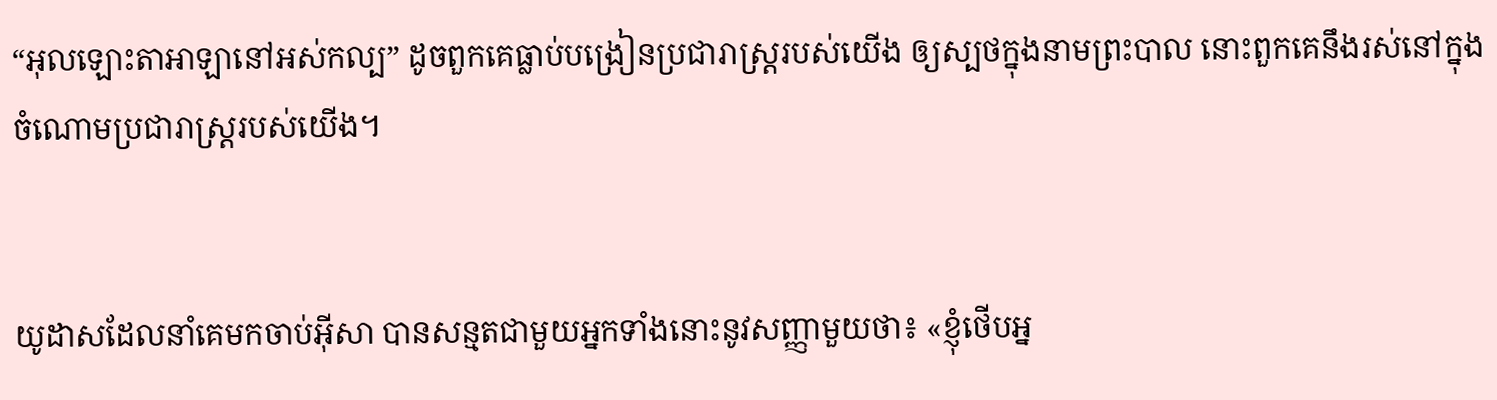“អុលឡោះ‌តាអាឡានៅអស់‌កល្ប” ដូចពួកគេធ្លាប់បង្រៀនប្រជា‌រាស្ត្ររបស់យើង ឲ្យស្បថក្នុងនាមព្រះបាល នោះពួកគេនឹងរស់នៅក្នុងចំណោមប្រជា‌រាស្ត្ររបស់យើង។


យូដាសដែលនាំគេមកចាប់អ៊ីសា បានសន្មតជាមួយអ្នកទាំងនោះនូវសញ្ញាមួយថា៖ «ខ្ញុំថើបអ្ន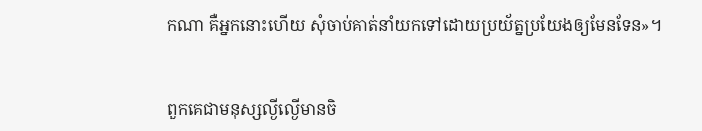កណា គឺអ្នកនោះហើយ សុំចាប់គាត់នាំយកទៅដោយប្រយ័ត្នប្រយែងឲ្យមែនទែន»។


ពួកគេជាមនុស្សល្ងី‌ល្ងើមានចិ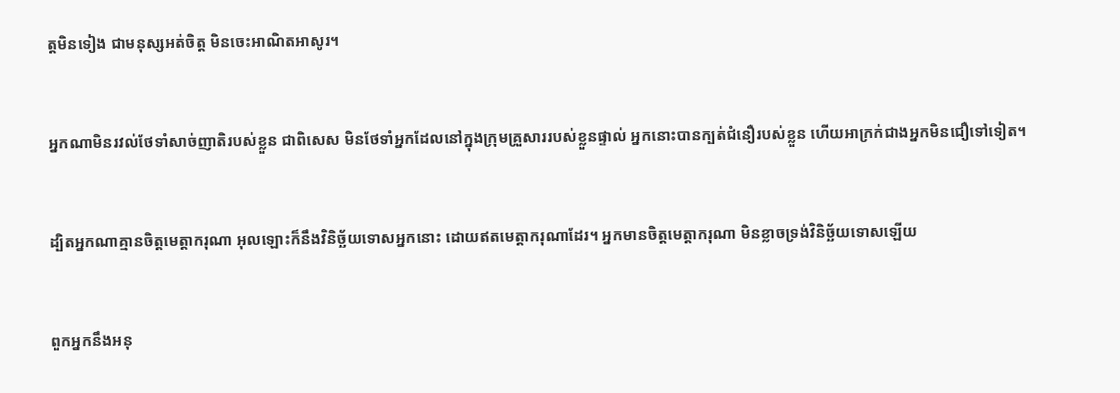ត្ដមិនទៀង ជាមនុស្សអត់ចិត្ដ មិនចេះអាណិតអាសូរ។


អ្នកណាមិនរវល់ថែទាំសាច់‌ញាតិរបស់ខ្លួន ជាពិសេស មិនថែទាំអ្នកដែលនៅក្នុងក្រុមគ្រួសាររបស់ខ្លួនផ្ទាល់ អ្នកនោះបានក្បត់ជំនឿរបស់ខ្លួន ហើយអាក្រក់ជាងអ្នកមិនជឿទៅទៀត។


ដ្បិតអ្នកណាគ្មានចិត្ដមេត្ដា‌ករុណា អុលឡោះក៏នឹងវិនិ‌ច្ឆ័យទោសអ្នកនោះ ដោយឥតមេត្ដា‌ករុណាដែរ។ អ្នកមានចិត្ដមេត្ដា‌ករុណា មិនខ្លាចទ្រង់វិនិ‌ច្ឆ័យទោសឡើយ


ពួកអ្នកនឹងអនុ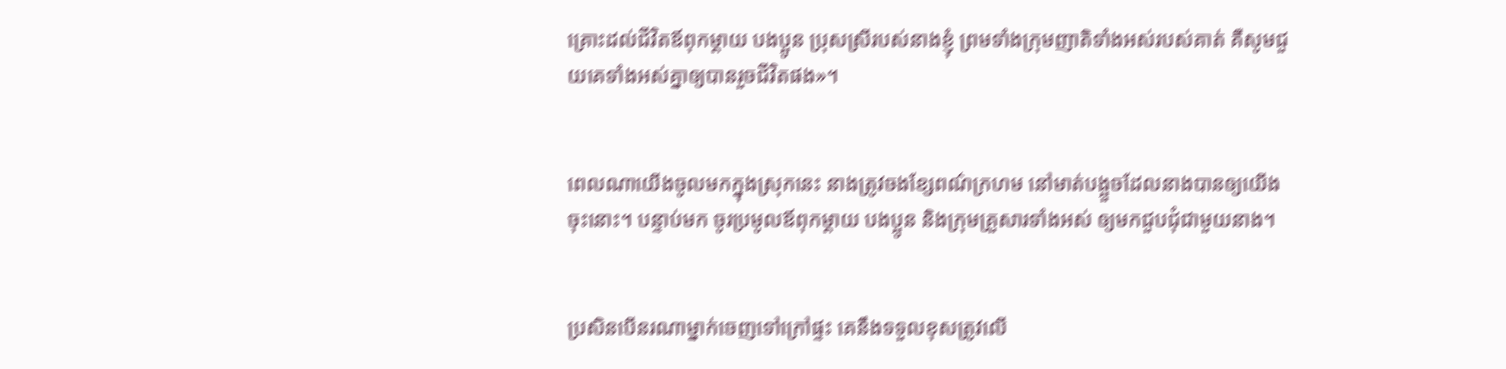គ្រោះដល់ជីវិតឪពុក‌ម្តាយ បងប្អូន ប្រុសស្រីរបស់នាងខ្ញុំ ព្រមទាំងក្រុមញាតិទាំងអស់របស់គាត់ គឺសូមជួយគេទាំងអស់គ្នាឲ្យបានរួចជីវិតផង»។


ពេលណាយើងចូលមកក្នុងស្រុកនេះ នាងត្រូវចងខ្សែពណ៌ក្រហម នៅមាត់បង្អួចដែលនាងបានឲ្យយើងចុះនោះ។ បន្ទាប់មក ចូរប្រមូលឪពុក‌ម្តាយ បងប្អូន និងក្រុមគ្រួសារទាំងអស់ ឲ្យមកជួបជុំជាមួយនាង។


ប្រសិនបើនរណាម្នាក់ចេញទៅក្រៅផ្ទះ គេនឹងទទួលខុសត្រូវលើ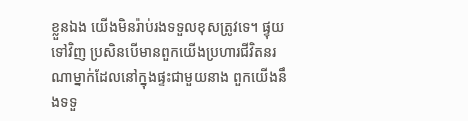ខ្លួនឯង យើងមិនរ៉ាប់‌រងទទួលខុសត្រូវទេ។ ផ្ទុយទៅវិញ ប្រសិនបើមានពួកយើងប្រហារជីវិតនរណាម្នាក់ដែលនៅក្នុងផ្ទះជាមួយនាង ពួកយើងនឹងទទួ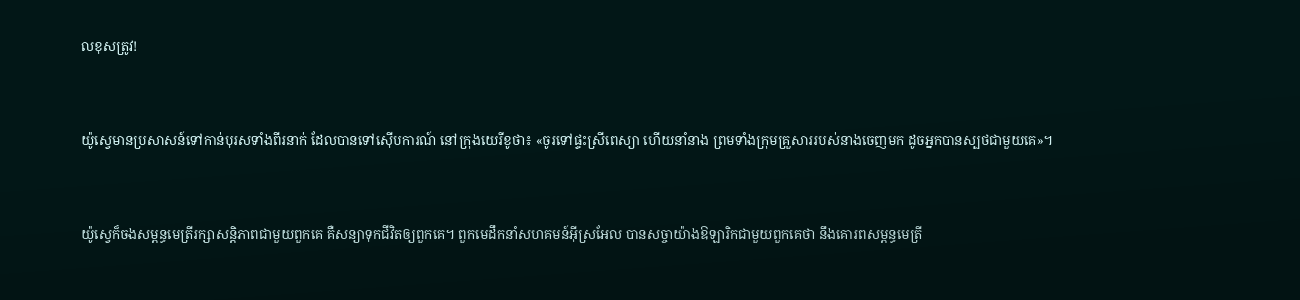លខុសត្រូវ!


យ៉ូស្វេមានប្រសាសន៍ទៅកាន់បុរសទាំងពីរនាក់ ដែលបានទៅស៊ើប‌ការណ៍ នៅក្រុងយេរីខូថា៖ «ចូរទៅផ្ទះស្រីពេស្យា ហើយនាំនាង ព្រមទាំងក្រុមគ្រួសាររបស់នាងចេញមក ដូចអ្នកបានស្បថជាមួយគេ»។


យ៉ូស្វេក៏ចងសម្ពន្ធ‌មេត្រីរក្សាសន្តិ‌ភាពជាមួយពួកគេ គឺសន្យាទុកជីវិតឲ្យពួកគេ។ ពួកមេដឹកនាំសហគមន៍អ៊ីស្រ‌អែល បានសច្ចាយ៉ាងឱឡារិកជាមួយពួកគេថា នឹងគោរពសម្ពន្ធ‌មេត្រី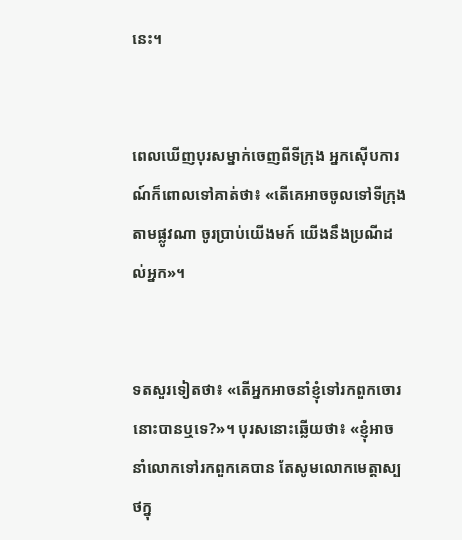នេះ។


ពេលឃើញបុរសម្នាក់ចេញពីទី‌ក្រុង អ្នកស៊ើបការណ៍ក៏ពោលទៅគាត់ថា៖ «តើគេអាចចូលទៅទី‌ក្រុងតាមផ្លូវណា ចូរប្រាប់យើងមក៍ យើងនឹងប្រណីដល់អ្នក»។


ទតសួរទៀតថា៖ «តើអ្នកអាចនាំខ្ញុំទៅរកពួកចោរនោះបានឬទេ?»។ បុរសនោះឆ្លើយថា៖ «ខ្ញុំអាចនាំលោកទៅរកពួកគេបាន តែសូមលោកមេត្តាស្បថក្នុ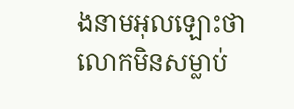ងនាមអុលឡោះថា លោកមិនសម្លាប់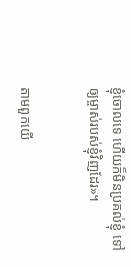ខ្ញុំចោលទេ ហើយក៏មិនប្រគល់ខ្ញុំ ទៅឲ្យម្ចាស់របស់ខ្ញុំវិញដែរ»។


តាមពួកយើ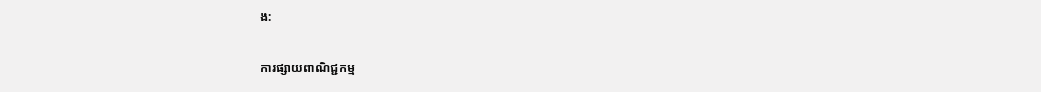ង:

ការផ្សាយពាណិជ្ជកម្ម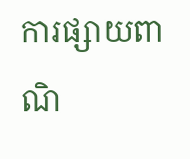ការផ្សាយពាណិ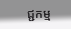ជ្ជកម្ម